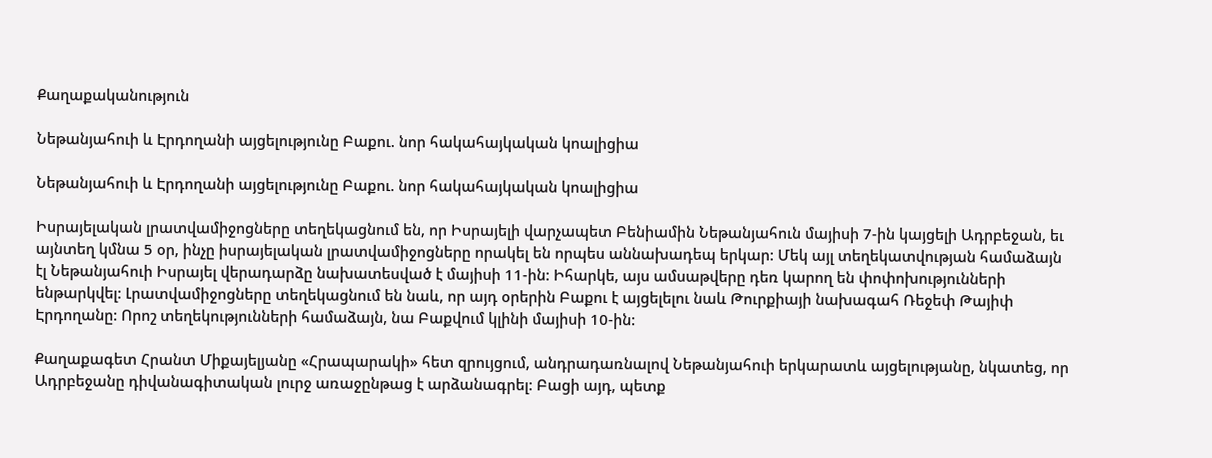Քաղաքականություն

Նեթանյահուի և Էրդողանի այցելությունը Բաքու. նոր հակահայկական կոալիցիա

Նեթանյահուի և Էրդողանի այցելությունը Բաքու. նոր հակահայկական կոալիցիա

Իսրայելական լրատվամիջոցները տեղեկացնում են, որ Իսրայելի վարչապետ Բենիամին Նեթանյահուն մայիսի 7-ին կայցելի Ադրբեջան, եւ այնտեղ կմնա 5 օր, ինչը իսրայելական լրատվամիջոցները որակել են որպես աննախադեպ երկար: Մեկ այլ տեղեկատվության համաձայն էլ Նեթանյահուի Իսրայել վերադարձը նախատեսված է մայիսի 11-ին: Իհարկե, այս ամսաթվերը դեռ կարող են փոփոխությունների ենթարկվել: Լրատվամիջոցները տեղեկացնում են նաև, որ այդ օրերին Բաքու է այցելելու նաև Թուրքիայի նախագահ Ռեջեփ Թայիփ Էրդողանը: Որոշ տեղեկությունների համաձայն, նա Բաքվում կլինի մայիսի 10-ին:

Քաղաքագետ Հրանտ Միքայելյանը «Հրապարակի» հետ զրույցում, անդրադառնալով Նեթանյահուի երկարատև այցելությանը, նկատեց, որ Ադրբեջանը դիվանագիտական լուրջ առաջընթաց է արձանագրել: Բացի այդ, պետք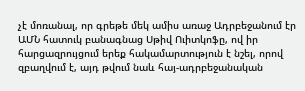չէ մոռանալ, որ գրեթե մեկ ամիս առաջ Ադրբեջանում էր ԱՄՆ հատուկ բանագնաց Սթիվ Ուիտկոֆը, ով իր հարցազրույցում երեք հակամարտություն է նշել, որով զբաղվում է, այդ թվում նաև հայ-ադրբեջանական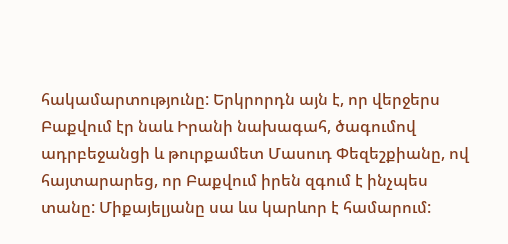հակամարտությունը: Երկրորդն այն է, որ վերջերս Բաքվում էր նաև Իրանի նախագահ, ծագումով ադրբեջանցի և թուրքամետ Մասուդ Փեզեշքիանը, ով հայտարարեց, որ Բաքվում իրեն զգում է ինչպես տանը: Միքայելյանը սա ևս կարևոր է համարում: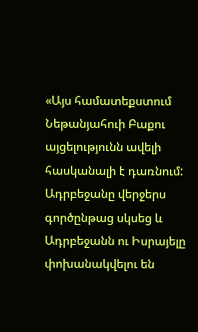«Այս համատեքստում Նեթանյահուի Բաքու այցելությունն ավելի հասկանալի է դառնում: Ադրբեջանը վերջերս գործընթաց սկսեց և Ադրբեջանն ու Իսրայելը փոխանակվելու են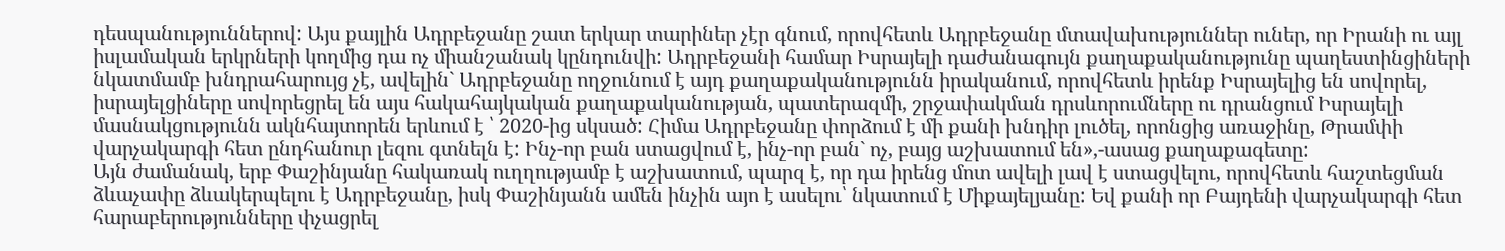դեսպանություններով: Այս քայլին Ադրբեջանը շատ երկար տարիներ չէր գնում, որովհետև Ադրբեջանը մտավախություններ ուներ, որ Իրանի ու այլ իսլամական երկրների կողմից դա ոչ միանշանակ կընդունվի: Ադրբեջանի համար Իսրայելի դաժանագույն քաղաքականությունը պաղեստինցիների նկատմամբ խնդրահարույց չէ, ավելին` Ադրբեջանը ողջունում է այդ քաղաքականությունն իրականում, որովհետև իրենք Իսրայելից են սովորել, իսրայելցիները սովորեցրել են այս հակահայկական քաղաքականության, պատերազմի, շրջափակման դրսևորումները ու դրանցում Իսրայելի մասնակցությունն ակնհայտորեն երևում է ՝ 2020-ից սկսած: Հիմա Ադրբեջանը փորձում է մի քանի խնդիր լուծել, որոնցից առաջինը, Թրամփի վարչակարգի հետ ընդհանուր լեզու գտնելն է: Ինչ-որ բան ստացվում է, ինչ-որ բան` ոչ, բայց աշխատում են»,-ասաց քաղաքագետը:
Այն ժամանակ, երբ Փաշինյանը հակառակ ուղղությամբ է աշխատում, պարզ է, որ դա իրենց մոտ ավելի լավ է ստացվելու, որովհետև հաշտեցման ձևաչափը ձևակերպելու է Ադրբեջանը, իսկ Փաշինյանն ամեն ինչին այո է ասելու՝ նկատում է Միքայելյանը: Եվ քանի որ Բայդենի վարչակարգի հետ հարաբերությունները փչացրել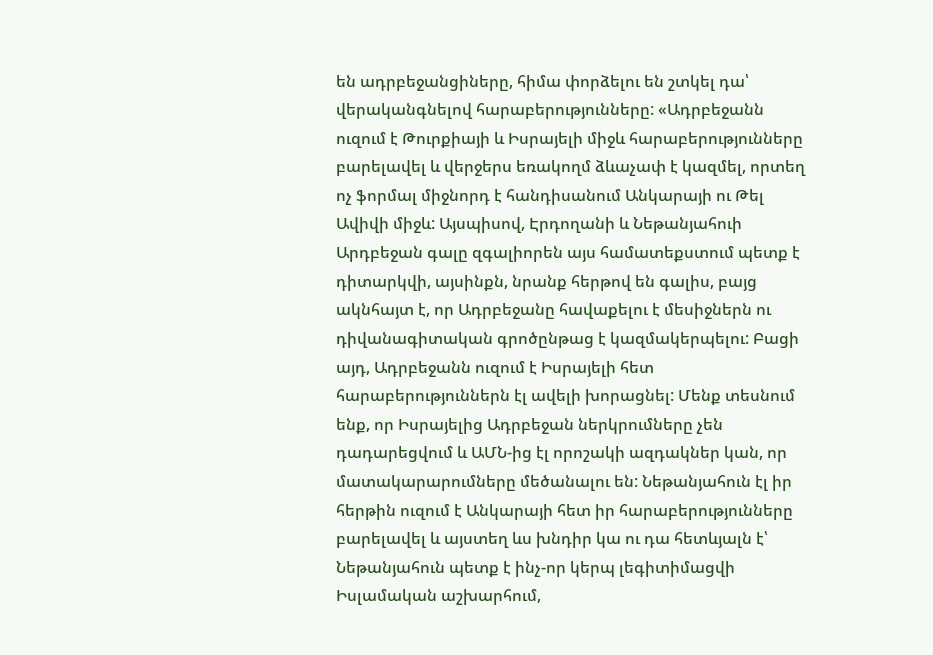են ադրբեջանցիները, հիմա փորձելու են շտկել դա՝ վերականգնելով հարաբերությունները: «Ադրբեջանն ուզում է Թուրքիայի և Իսրայելի միջև հարաբերությունները բարելավել և վերջերս եռակողմ ձևաչափ է կազմել, որտեղ ոչ ֆորմալ միջնորդ է հանդիսանում Անկարայի ու Թել Ավիվի միջև: Այսպիսով, Էրդողանի և Նեթանյահուի Արդբեջան գալը զգալիորեն այս համատեքստում պետք է դիտարկվի, այսինքն, նրանք հերթով են գալիս, բայց ակնհայտ է, որ Ադրբեջանը հավաքելու է մեսիջներն ու դիվանագիտական գրոծընթաց է կազմակերպելու: Բացի այդ, Ադրբեջանն ուզում է Իսրայելի հետ հարաբերություններն էլ ավելի խորացնել: Մենք տեսնում ենք, որ Իսրայելից Ադրբեջան ներկրումները չեն դադարեցվում և ԱՄՆ-ից էլ որոշակի ազդակներ կան, որ մատակարարումները մեծանալու են: Նեթանյահուն էլ իր հերթին ուզում է Անկարայի հետ իր հարաբերությունները բարելավել և այստեղ ևս խնդիր կա ու դա հետևյալն է՝ Նեթանյահուն պետք է ինչ-որ կերպ լեգիտիմացվի Իսլամական աշխարհում,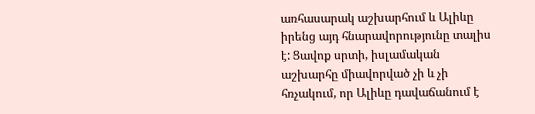առհասարակ աշխարհում և Ալիևը իրենց այդ հնարավորությունը տալիս է: Ցավոք սրտի, իսլամական աշխարհը միավորված չի և չի հռչակում, որ Ալիևը դավաճանում է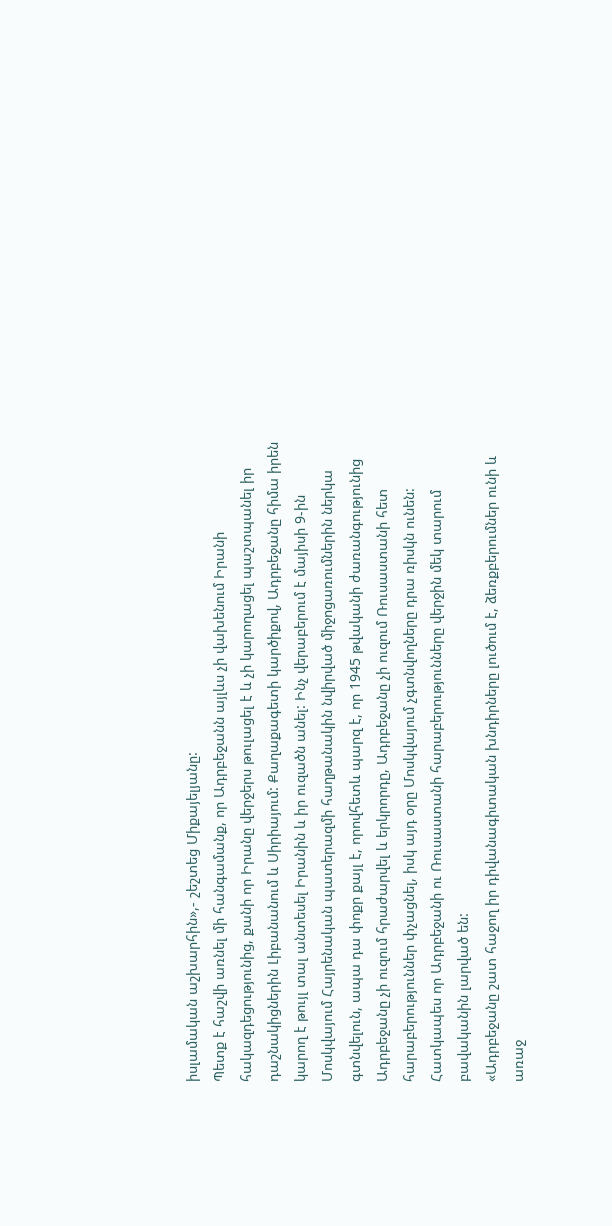իսլամական աշխարհին»,- շեշտեց Միքայելյանը:
Պետք է հաշվի առնել մի հանգամանք, որ Ադրբեջանն այլևս չի վախենում Իրանի հակազդեցությունից, քանի որ Իրանը վերջերս թուլացել է և չի կարողացել պաշտպանել իր դաշնակիցներին Լիբանանում և Սիրիայում: Քաղաքագետի կարծիքով, Ադրբեջանը հիմա իրեն կարող է թույլ տալ անտեսել Իրանին և իր ուզածն անել: Ինչ վերաբերում է մայիսի 9-ին Մոսկվայում Հայրենական պատերազմի հաղթանակին նվիրված միջոցառումներին ներկա գտնվելուն, ապա դա փոքր քայլ է, որովհետև պարզ է, որ 1945 թվականի ժառանգությունից Ադրբեջանը չի ուզում հրաժարվել և երկրորդը, Ադրբեջանը չի ուզում Ռուսաստանի հետ հարաբերություններ փչացնել, իսկ այդ օրը Մոսկվայում չգտնվողները դրա ռիսկն ունեն: Հատկապես որ Ադրբեջանի ու Ռուսաստանի հարաբերությունները վերջին մեկ տարում բավականին լարված են:
«Ադրբեջանը շատ հաջող իր դիվանագիտական խնդիրները լուծում է, ձեռքբերումներ ունի և առաջ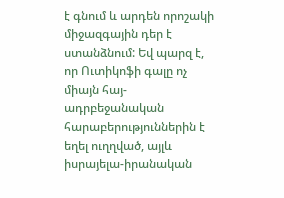է գնում և արդեն որոշակի միջազգային դեր է ստանձնում: Եվ պարզ է, որ Ուտիկոֆի գալը ոչ միայն հայ-ադրբեջանական հարաբերություններին է եղել ուղղված, այլև իսրայելա-իրանական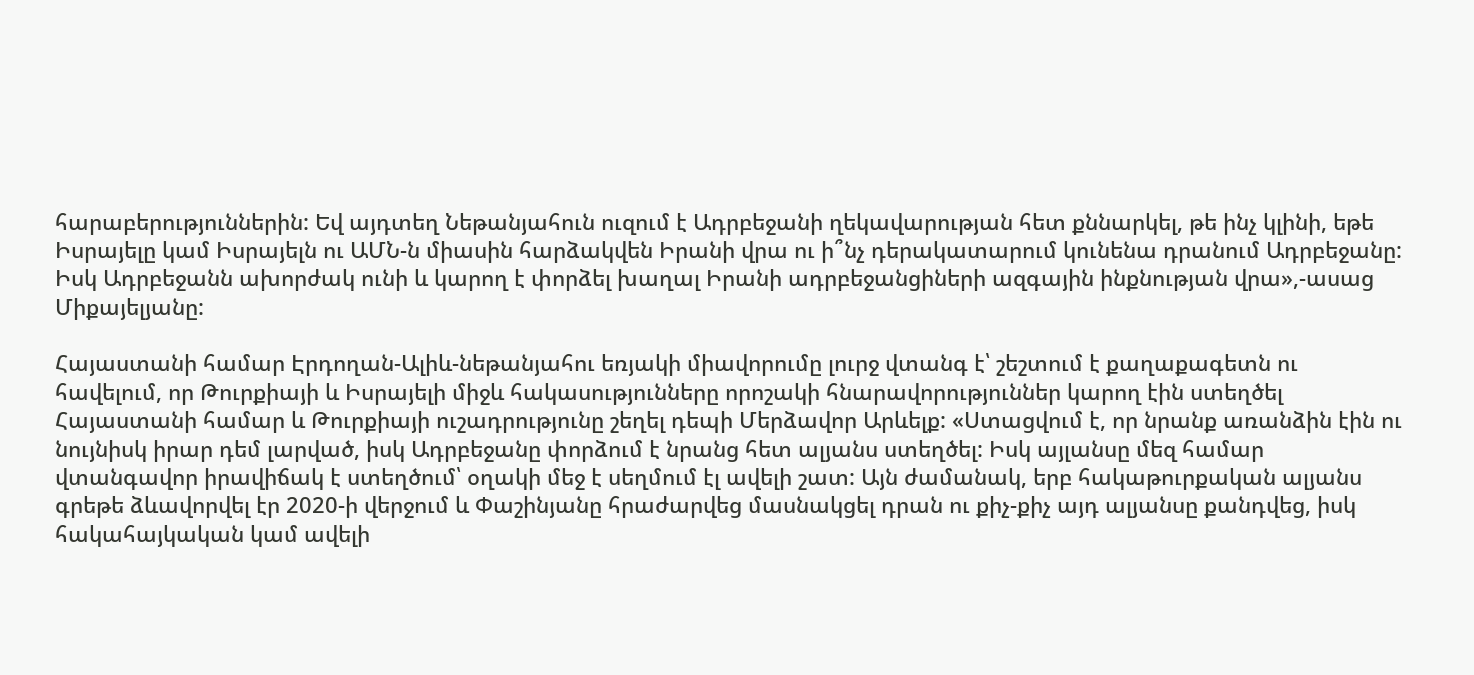հարաբերություններին: Եվ այդտեղ Նեթանյահուն ուզում է Ադրբեջանի ղեկավարության հետ քննարկել, թե ինչ կլինի, եթե Իսրայելը կամ Իսրայելն ու ԱՄՆ-ն միասին հարձակվեն Իրանի վրա ու ի՞նչ դերակատարում կունենա դրանում Ադրբեջանը: Իսկ Ադրբեջանն ախորժակ ունի և կարող է փորձել խաղալ Իրանի ադրբեջանցիների ազգային ինքնության վրա»,-ասաց Միքայելյանը:

Հայաստանի համար Էրդողան-Ալիև-նեթանյահու եռյակի միավորումը լուրջ վտանգ է՝ շեշտում է քաղաքագետն ու հավելում, որ Թուրքիայի և Իսրայելի միջև հակասությունները որոշակի հնարավորություններ կարող էին ստեղծել Հայաստանի համար և Թուրքիայի ուշադրությունը շեղել դեպի Մերձավոր Արևելք: «Ստացվում է, որ նրանք առանձին էին ու նույնիսկ իրար դեմ լարված, իսկ Ադրբեջանը փորձում է նրանց հետ ալյանս ստեղծել: Իսկ այլանսը մեզ համար վտանգավոր իրավիճակ է ստեղծում՝ օղակի մեջ է սեղմում էլ ավելի շատ: Այն ժամանակ, երբ հակաթուրքական ալյանս գրեթե ձևավորվել էր 2020-ի վերջում և Փաշինյանը հրաժարվեց մասնակցել դրան ու քիչ-քիչ այդ ալյանսը քանդվեց, իսկ հակահայկական կամ ավելի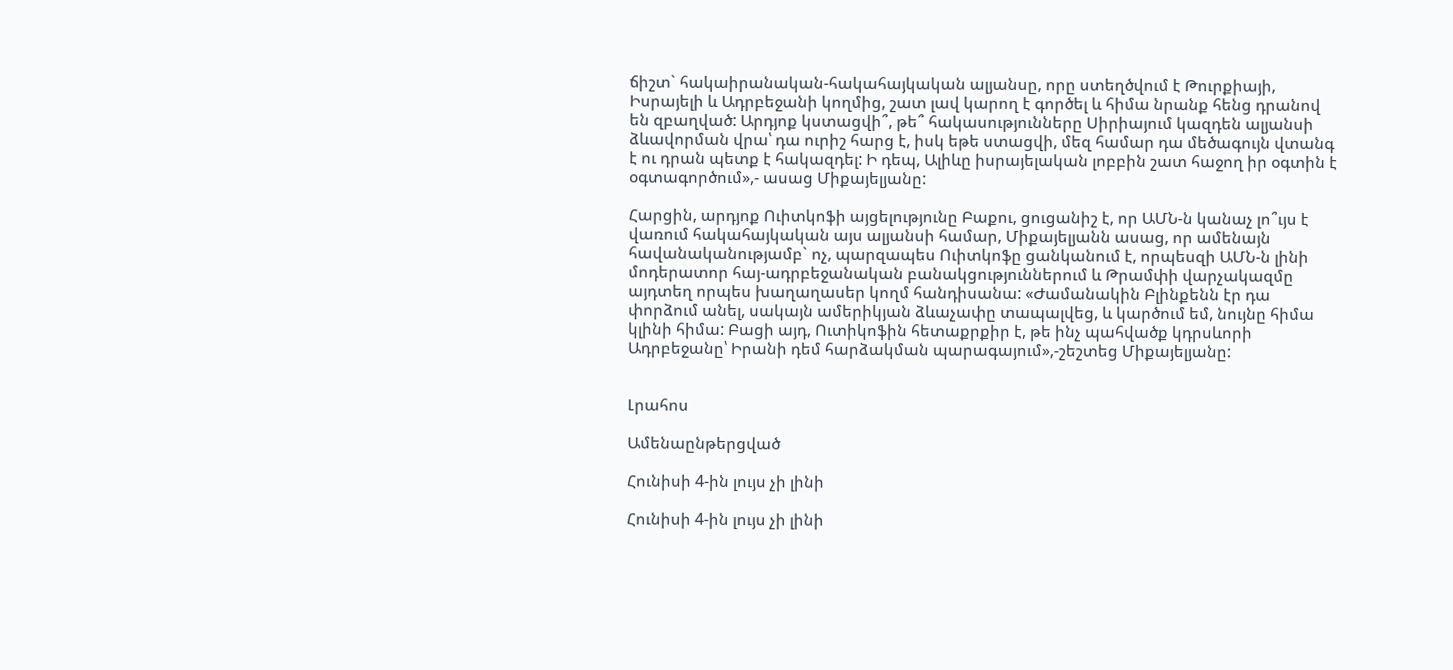ճիշտ` հակաիրանական-հակահայկական ալյանսը, որը ստեղծվում է Թուրքիայի, Իսրայելի և Ադրբեջանի կողմից, շատ լավ կարող է գործել և հիմա նրանք հենց դրանով են զբաղված: Արդյոք կստացվի՞, թե՞ հակասությունները Սիրիայում կազդեն ալյանսի ձևավորման վրա՝ դա ուրիշ հարց է, իսկ եթե ստացվի, մեզ համար դա մեծագույն վտանգ է ու դրան պետք է հակազդել: Ի դեպ, Ալիևը իսրայելական լոբբին շատ հաջող իր օգտին է օգտագործում»,- ասաց Միքայելյանը:

Հարցին, արդյոք Ուիտկոֆի այցելությունը Բաքու, ցուցանիշ է, որ ԱՄՆ-ն կանաչ լո՞ւյս է վառում հակահայկական այս ալյանսի համար, Միքայելյանն ասաց, որ ամենայն հավանականությամբ` ոչ, պարզապես Ուիտկոֆը ցանկանում է, որպեսզի ԱՄՆ-ն լինի մոդերատոր հայ-ադրբեջանական բանակցություններում և Թրամփի վարչակազմը այդտեղ որպես խաղաղասեր կողմ հանդիսանա: «Ժամանակին Բլինքենն էր դա փորձում անել, սակայն ամերիկյան ձևաչափը տապալվեց, և կարծում եմ, նույնը հիմա կլինի հիմա: Բացի այդ, Ուտիկոֆին հետաքրքիր է, թե ինչ պահվածք կդրսևորի Ադրբեջանը՝ Իրանի դեմ հարձակման պարագայում»,-շեշտեց Միքայելյանը:


Լրահոս

Ամենաընթերցված

Հունիսի 4-ին լույս չի լինի

Հունիսի 4-ին լույս չի լինի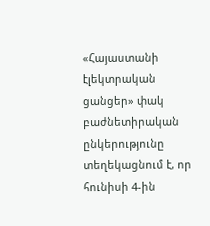«Հայաստանի էլեկտրական ցանցեր» փակ բաժնետիրական ընկերությունը տեղեկացնում է, որ հունիսի 4-ին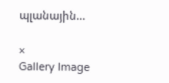պլանային...

×
Gallery Image